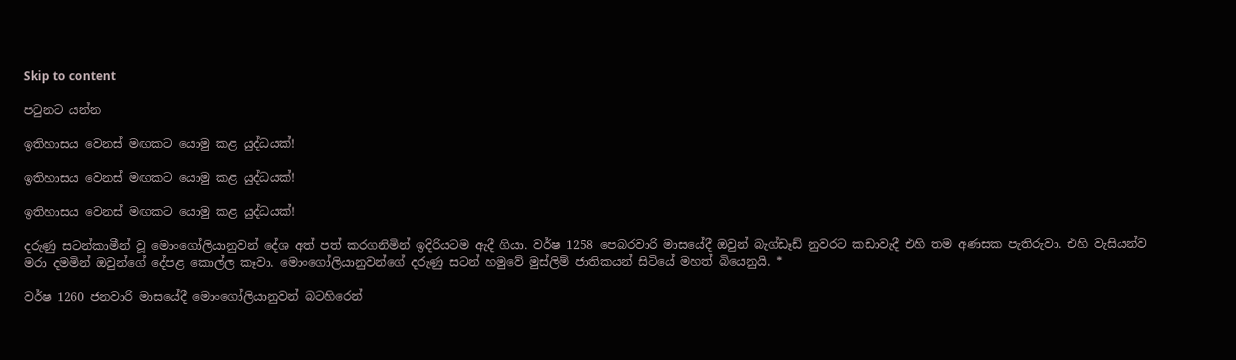Skip to content

පටුනට යන්න

ඉතිහාසය වෙනස් මඟකට යොමු කළ යුද්ධයක්!

ඉතිහාසය වෙනස් මඟකට යොමු කළ යුද්ධයක්!

ඉතිහාසය වෙනස් මඟකට යොමු කළ යුද්ධයක්!

දරුණු සටන්කාමීන් වූ මොංගෝලියානුවන් දේශ අත් පත් කරගනිමින් ඉදිරියටම ඇදී ගියා. වර්ෂ 1258 පෙබරවාරි මාසයේදී ඔවුන් බැග්ඩෑඩ් නුවරට කඩාවැදී එහි තම අණසක පැතිරුවා. එහි වැසියන්ව මරා දමමින් ඔවුන්ගේ දේපළ කොල්ල කෑවා. මොංගෝලියානුවන්ගේ දරුණු සටන් හමුවේ මුස්ලිම් ජාතිකයන් සිටියේ මහත් බියෙනුයි. *

වර්ෂ 1260 ජනවාරි මාසයේදී මොංගෝලියානුවන් බටහිරෙන්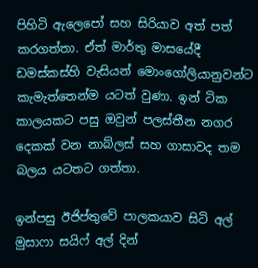පිහිටි ඇලෙපෝ සහ සිරියාව අත් පත් කරගත්තා. ඒත් මාර්තු මාසයේදී ඩමස්කස්හි වැසියන් මොංගෝලියානුවන්ට කැමැත්තෙන්ම යටත් වුණා. ඉන් ටික කාලයකට පසු ඔවුන් පලස්තීන නගර දෙකක් වන නාබ්ලස් සහ ගාසාවද තම බලය යටතට ගත්තා.

ඉන්පසු ඊජිප්තුවේ පාලකයාව සිටි අල් මුසාෆා සයිෆ් අල් දින්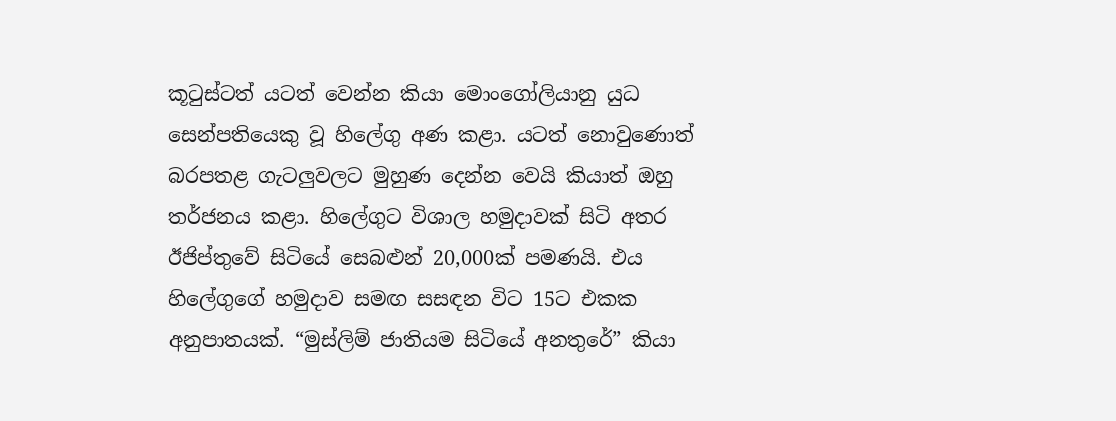කූටුස්ටත් යටත් වෙන්න කියා මොංගෝලියානු යුධ සෙන්පතියෙකු වූ හිලේගු අණ කළා. යටත් නොවුණොත් බරපතළ ගැටලුවලට මුහුණ දෙන්න වෙයි කියාත් ඔහු තර්ජනය කළා. හිලේගුට විශාල හමුදාවක් සිටි අතර ඊජිප්තුවේ සිටියේ සෙබළුන් 20,000ක් පමණයි. එය හිලේගුගේ හමුදාව සමඟ සසඳන විට 15ට එකක අනුපාතයක්. “මුස්ලිම් ජාතියම සිටියේ අනතුරේ” කියා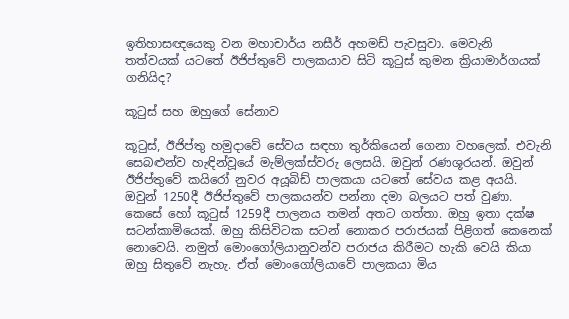ඉතිහාසඥයෙකු වන මහාචාර්ය නසීර් අහමඩ් පැවසුවා. මෙවැනි තත්වයක් යටතේ ඊජිප්තුවේ පාලකයාව සිටි කූටුස් කුමන ක්‍රියාමාර්ගයක් ගනියිද?

කූටුස් සහ ඔහුගේ සේනාව

කූටුස්, ඊජිප්තු හමුදාවේ සේවය සඳහා තුර්කියෙන් ගෙනා වහලෙක්. එවැනි සෙබළුන්ව හැඳින්වූයේ මැම්ලක්ස්වරු ලෙසයි. ඔවුන් රණශූරයන්. ඔවුන් ඊජිප්තුවේ කයිරෝ නුවර අයූබිඩ් පාලකයා යටතේ සේවය කළ අයයි. ඔවුන් 1250දී ඊජිප්තුවේ පාලකයන්ව පන්නා දමා බලයට පත් වුණා. කෙසේ හෝ කූටුස් 1259දී පාලනය තමන් අතට ගත්තා. ඔහු ඉතා දක්ෂ සටන්කාමියෙක්. ඔහු කිසිවිටක සටන් නොකර පරාජයක් පිළිගත් කෙනෙක් නොවෙයි. නමුත් මොංගෝලියානුවන්ව පරාජය කිරීමට හැකි වෙයි කියා ඔහු සිතුවේ නැහැ. ඒත් මොංගෝලියාවේ පාලකයා මිය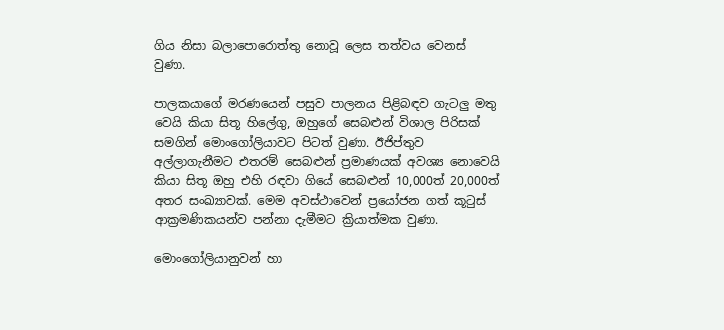ගිය නිසා බලාපොරොත්තු නොවූ ලෙස තත්වය වෙනස් වුණා.

පාලකයාගේ මරණයෙන් පසුව පාලනය පිළිබඳව ගැටලු මතු වෙයි කියා සිතූ හිලේගු, ඔහුගේ සෙබළුන් විශාල පිරිසක් සමගින් මොංගෝලියාවට පිටත් වුණා. ඊජිප්තුව අල්ලාගැනීමට එතරම් සෙබළුන් ප්‍රමාණයක් අවශ්‍ය නොවෙයි කියා සිතූ ඔහු එහි රඳවා ගියේ සෙබළුන් 10,000ත් 20,000ත් අතර සංඛ්‍යාවක්. මෙම අවස්ථාවෙන් ප්‍රයෝජන ගත් කූටුස් ආක්‍රමණිකයන්ව පන්නා දැමීමට ක්‍රියාත්මක වුණා.

මොංගෝලියානුවන් හා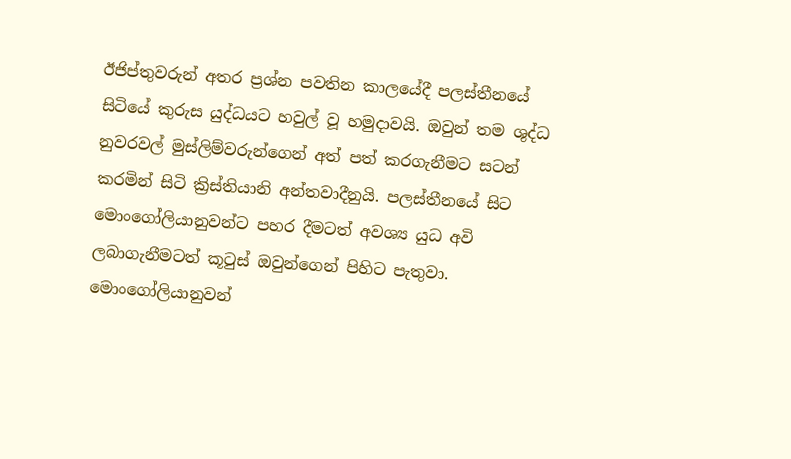ඊජිප්තුවරුන් අතර ප්‍රශ්න පවතින කාලයේදී පලස්තීනයේ සිටියේ කුරුස යුද්ධයට හවුල් වූ හමුදාවයි. ඔවුන් තම ශුද්ධ නුවරවල් මුස්ලිම්වරුන්ගෙන් අත් පත් කරගැනීමට සටන් කරමින් සිටි ක්‍රිස්තියානි අන්තවාදීනුයි. පලස්තීනයේ සිට මොංගෝලියානුවන්ට පහර දීමටත් අවශ්‍ය යුධ අවි ලබාගැනීමටත් කූටුස් ඔවුන්ගෙන් පිහිට පැතුවා. මොංගෝලියානුවන්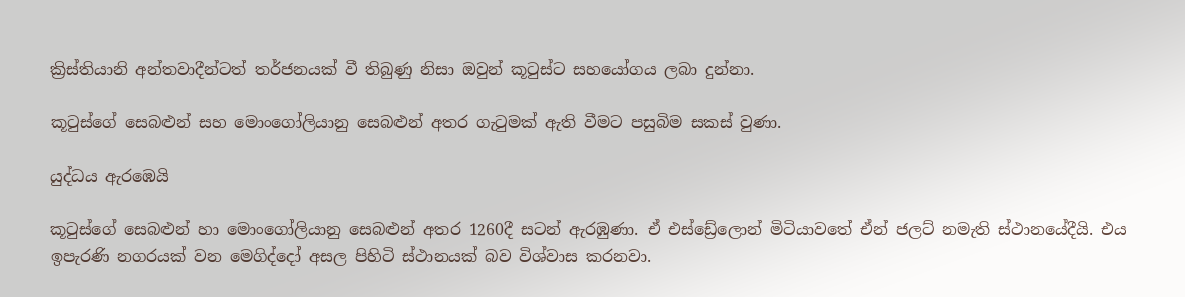ක්‍රිස්තියානි අන්තවාදීන්ටත් තර්ජනයක් වී තිබුණු නිසා ඔවුන් කූටුස්ට සහයෝගය ලබා දුන්නා.

කූටුස්ගේ සෙබළුන් සහ මොංගෝලියානු සෙබළුන් අතර ගැටුමක් ඇති වීමට පසුබිම සකස් වුණා.

යුද්ධය ඇරඹෙයි

කූටුස්ගේ සෙබළුන් හා මොංගෝලියානු සෙබළුන් අතර 1260දී සටන් ඇරඹුණා. ඒ එස්ඩ්‍රේලොන් මිටියාවතේ ඒන් ජලට් නමැති ස්ථානයේදීයි. එය ඉපැරණි නගරයක් වන මෙගිද්දෝ අසල පිහිටි ස්ථානයක් බව විශ්වාස කරනවා.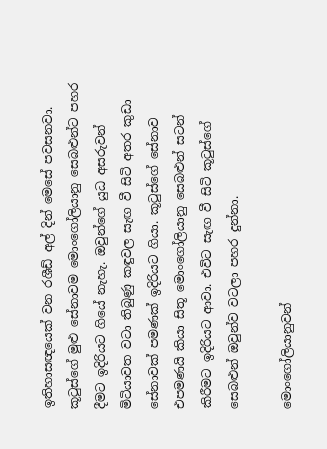ඉතිහාසඥයෙක් වන රශීඩ් අල් දින් මෙසේ පවසනවා. කූටුස්ගේ මුළු සේනාවම මොංගෝලියානු සෙබළුන්ට පහර දීමට ඉදිරියට ගියේ නැහැ. ඔවුන්ගේ යුධ අසරුවන් මිටියාවත වටා තිබුණු කඳුවල සැඟ වී සිටි අතර කුඩා සේනාවක් පමණක් ඉදිරියට ගියා. කූටුස්ගේ සේනාව එපමණයි කියා සිතූ මොංගෝලියානු සෙබළුන් සටන් කිරීමට ඉදිරියට ආවා. එවිට සැඟ වී සිටි කූටුස්ගේ සෙබළුන් ඔවුන්ව වටලා පහර දුන්නා.

මොංගෝලියානුවන්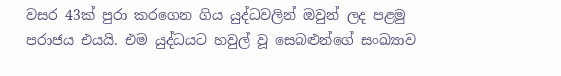වසර 43ක් පුරා කරගෙන ගිය යුද්ධවලින් ඔවුන් ලද පළමු පරාජය එයයි. එම යුද්ධයට හවුල් වූ සෙබළුන්ගේ සංඛ්‍යාව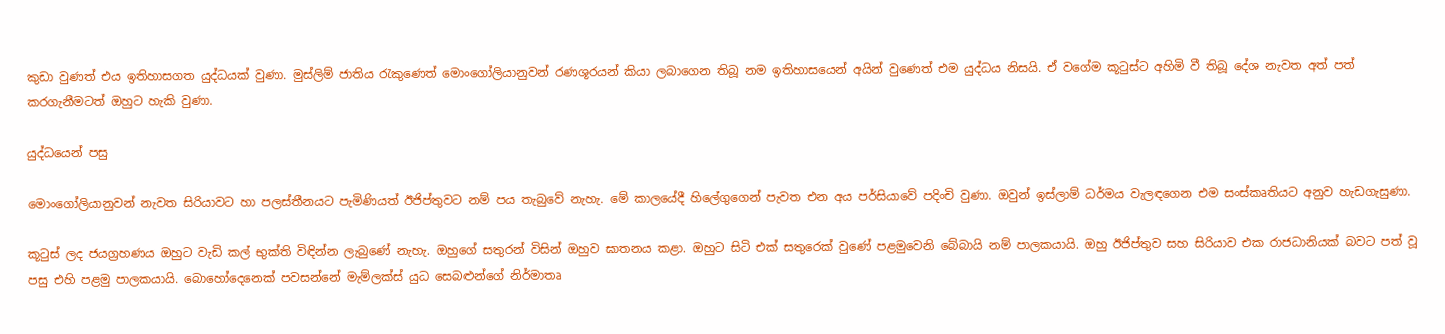කුඩා වුණත් එය ඉතිහාසගත යුද්ධයක් වුණා. මුස්ලිම් ජාතිය රැකුණෙත් මොංගෝලියානුවන් රණශූරයන් කියා ලබාගෙන තිබූ නම ඉතිහාසයෙන් අයින් වුණෙත් එම යුද්ධය නිසයි. ඒ වගේම කූටුස්ට අහිමි වී තිබූ දේශ නැවත අත් පත් කරගැනීමටත් ඔහුට හැකි වුණා.

යුද්ධයෙන් පසු

මොංගෝලියානුවන් නැවත සිරියාවට හා පලස්තීනයට පැමිණියත් ඊජිප්තුවට නම් පය තැබුවේ නැහැ. මේ කාලයේදී හිලේගුගෙන් පැවත එන අය පර්සියාවේ පදිංචි වුණා. ඔවුන් ඉස්ලාම් ධර්මය වැලඳගෙන එම සංස්කෘතියට අනුව හැඩගැසුණා.

කූටුස් ලද ජයග්‍රහණය ඔහුට වැඩි කල් භුක්ති විඳින්න ලැබුණේ නැහැ. ඔහුගේ සතුරන් විසින් ඔහුව ඝාතනය කළා. ඔහුට සිටි එක් සතුරෙක් වුණේ පළමුවෙනි බේබායි නම් පාලකයායි. ඔහු ඊජිප්තුව සහ සිරියාව එක රාජධානියක් බවට පත් වූ පසු එහි පළමු පාලකයායි. බොහෝදෙනෙක් පවසන්නේ මැම්ලක්ස් යුධ සෙබළුන්ගේ නිර්මාතෘ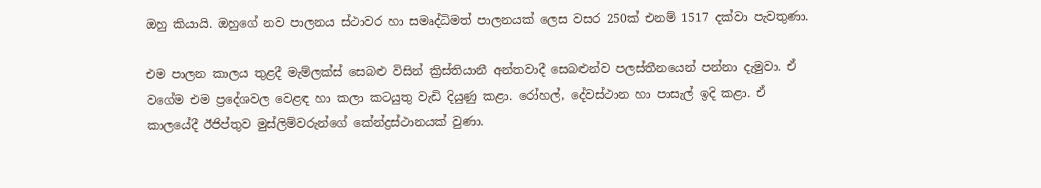ඔහු කියායි. ඔහුගේ නව පාලනය ස්ථාවර හා සමෘද්ධිමත් පාලනයක් ලෙස වසර 250ක් එනම් 1517 දක්වා පැවතුණා.

එම පාලන කාලය තුළදී මැම්ලක්ස් සෙබළු විසින් ක්‍රිස්තියානී අන්තවාදී සෙබළුන්ව පලස්තීනයෙන් පන්නා දැමුවා. ඒ වගේම එම ප්‍රදේශවල වෙළඳ හා කලා කටයුතු වැඩි දියුණු කළා. රෝහල්, දේවස්ථාන හා පාසැල් ඉදි කළා. ඒ කාලයේදී ඊජිප්තුව මුස්ලිම්වරුන්ගේ කේන්ද්‍රස්ථානයක් වුණා.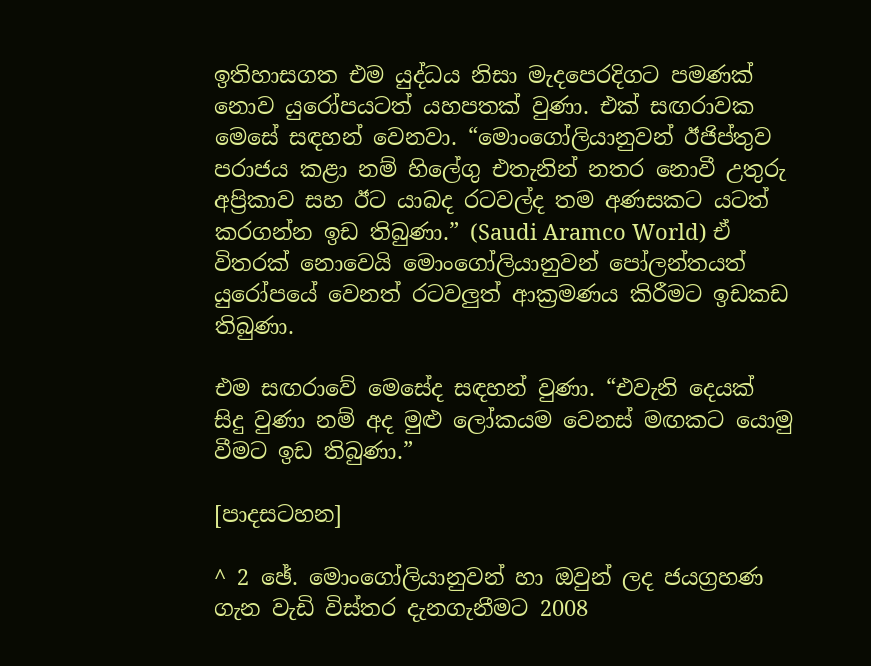ඉතිහාසගත එම යුද්ධය නිසා මැදපෙරදිගට පමණක් නොව යුරෝපයටත් යහපතක් වුණා. එක් සඟරාවක මෙසේ සඳහන් වෙනවා. “මොංගෝලියානුවන් ඊජිප්තුව පරාජය කළා නම් හිලේගු එතැනින් නතර නොවී උතුරු අප්‍රිකාව සහ ඊට යාබද රටවල්ද තම අණසකට යටත් කරගන්න ඉඩ තිබුණා.” (Saudi Aramco World) ඒ විතරක් නොවෙයි මොංගෝලියානුවන් පෝලන්තයත් යුරෝපයේ වෙනත් රටවලුත් ආක්‍රමණය කිරීමට ඉඩකඩ තිබුණා.

එම සඟරාවේ මෙසේද සඳහන් වුණා. “එවැනි දෙයක් සිදු වුණා නම් අද මුළු ලෝකයම වෙනස් මඟකට යොමු වීමට ඉඩ තිබුණා.”

[පාදසටහන]

^ 2 ඡේ. මොංගෝලියානුවන් හා ඔවුන් ලද ජයග්‍රහණ ගැන වැඩි විස්තර දැනගැනීමට 2008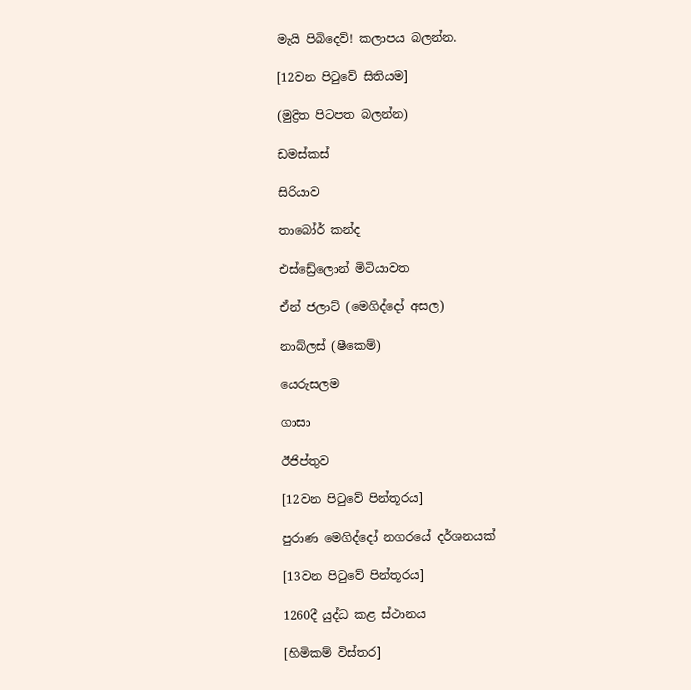මැයි පිබිදෙව්! කලාපය බලන්න.

[12වන පිටුවේ සිතියම]

(මුද්‍රිත පිටපත බලන්න)

ඩමස්කස්

සිරියාව

තාබෝර් කන්ද

එස්ඩ්‍රේලොන් මිටියාවත

ඒන් ජලාට් (මෙගිද්දෝ අසල)

නාබ්ලස් (ෂීකෙම්)

යෙරුසලම

ගාසා

ඊජිප්තුව

[12වන පිටුවේ පින්තූරය]

පුරාණ මෙගිද්දෝ නගරයේ දර්ශනයක්

[13වන පිටුවේ පින්තූරය]

1260දී යුද්ධ කළ ස්ථානය

[හිමිකම් විස්තර]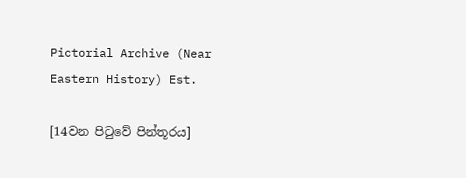Pictorial Archive (Near Eastern History) Est.

[14වන පිටුවේ පින්තූරය]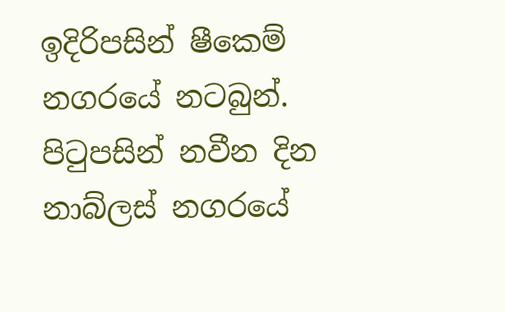ඉදිරිපසින් ෂීකෙම් නගරයේ නටබුන්. පිටුපසින් නවීන දින නාබ්ලස් නගරයේ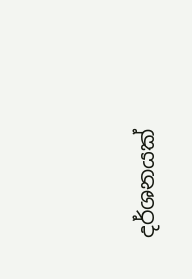දර්ශනයක්